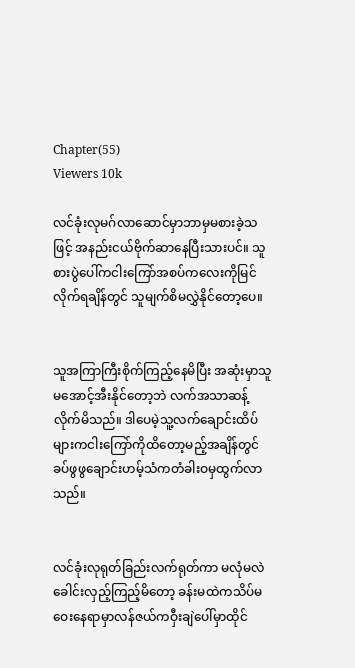Chapter(55)
Viewers 10k

လင်ခုံးလုမဂ်လာဆောင်မှာဘာမှမစားခဲ့သဖြင့် အနည်းငယ်ဗိုက်ဆာနေပြီးသားပင်။ သူစားပွဲပေါ်ကငါးကြော်အစပ်ကလေးကိုမြင်လိုက်ရချိန်တွင် သူမျက်စိမလွှဲနိုင်တော့ပေ။


သူအကြာကြီးစိုက်ကြည့်နေမိပြီး အဆုံးမှာသူမအောင့်အီးနိုင်တော့ဘဲ လက်အသာဆန့်လိုက်မိသည်။ ဒါပေမဲ့သူ့လက်ချောင်းထိပ်များကငါးကြော်ကိုထိတော့မည့်အချိန်တွင် ခပ်ဖွဖွချောင်းဟမ့်သံကတံခါးဝမှထွက်လာသည်။


လင်ခုံးလုရုတ်ခြည်းလက်ရုတ်ကာ မလုံမလဲခေါင်းလှည့်ကြည့်မိတော့ ခန်းမထဲကသိပ်မဝေးနေရာမှာလန်ဇယ်ကဝှီးချဲပေါ်မှာထိုင်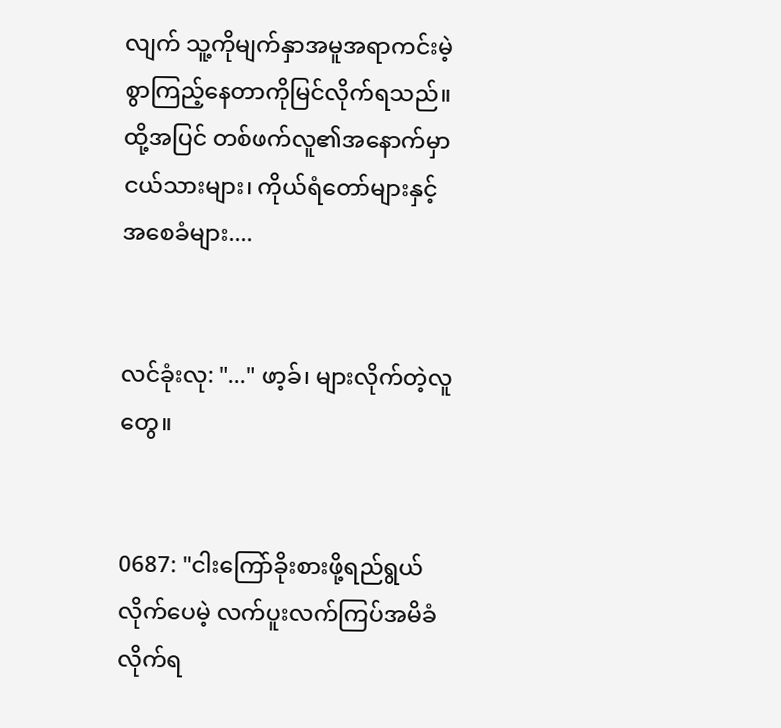လျက် သူ့ကိုမျက်နှာအမူအရာကင်းမဲ့စွာကြည့်နေတာကိုမြင်လိုက်ရသည်။ ထို့အပြင် တစ်ဖက်လူ၏အနောက်မှာ ငယ်သားများ၊ ကိုယ်ရံတော်များနှင့်အစေခံများ....


လင်ခုံးလု: "..." ဖာ့ခ်၊ များလိုက်တဲ့လူတွေ။


0687: "ငါးကြော်ခိုးစားဖို့ရည်ရွယ်လိုက်ပေမဲ့ လက်ပူးလက်ကြပ်အမိခံလိုက်ရ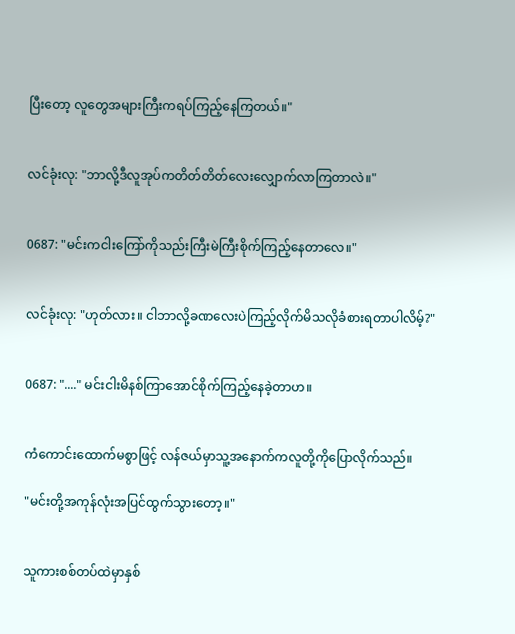ပြီးတော့ လူတွေအများကြီးကရပ်ကြည့်နေကြတယ်။"


လင်ခုံးလု: "ဘာလို့ဒီလူအုပ်ကတိတ်တိတ်လေးလျှောက်လာကြတာလဲ။"


0687: "မင်းကငါးကြော်ကိုသည်းကြီးမဲကြီးစိုက်ကြည့်နေတာလေ။"


လင်ခုံးလု: "ဟုတ်လား။ ငါဘာလို့ခဏလေးပဲကြည့်လိုက်မိသလိုခံစားရတာပါလိမ့်?"


0687: "...." မင်းငါးမိနစ်ကြာအောင်စိုက်ကြည့်နေခဲ့တာဟ။


ကံကောင်းထောက်မစွာဖြင့် လန်ဇယ်မှာသူ့အနောက်ကလူတို့ကိုပြောလိုက်သည်။

"မင်းတို့အကုန်လုံးအပြင်ထွက်သွားတော့။"


သူကားစစ်တပ်ထဲမှာနှစ်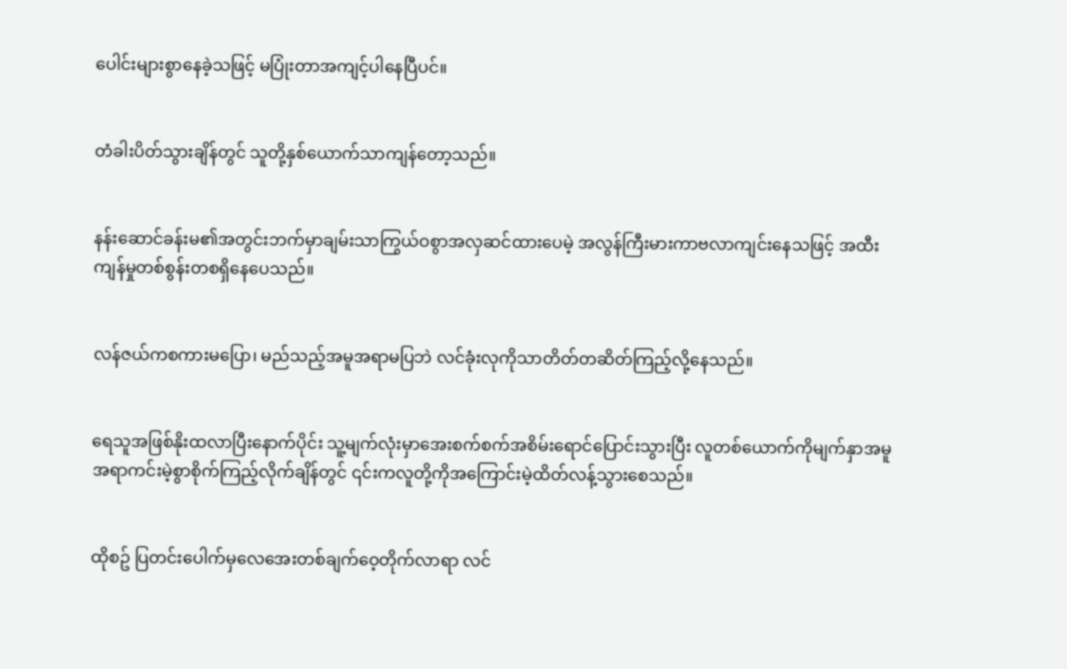ပေါင်းများစွာနေခဲ့သဖြင့် မပြုံးတာအကျင့်ပါနေပြီပင်။


တံခါးပိတ်သွားချိန်တွင် သူတို့နှစ်ယောက်သာကျန်တော့သည်။


နန်းဆောင်ခန်းမ၏အတွင်းဘက်မှာချမ်းသာကြွယ်ဝစွာအလှဆင်ထားပေမဲ့ အလွန်ကြီးမားကာဗလာကျင်းနေသဖြင့် အထီးကျန်မှုတစ်စွန်းတစရှိနေပေသည်။


လန်ဇယ်ကစကားမပြော၊ မည်သည့်အမူအရာမပြဘဲ လင်ခုံးလုကိုသာတိတ်တဆိတ်ကြည့်လို့နေသည်။


ရေသူအဖြစ်နိုးထလာပြီးနောက်ပိုင်း သူ့မျက်လုံးမှာအေးစက်စက်အစိမ်းရောင်ပြောင်းသွားပြီး လူတစ်ယောက်ကိုမျက်နှာအမူအရာကင်းမဲ့စွာစိုက်ကြည့်လိုက်ချိန်တွင် ၎င်းကလူတို့ကိုအကြောင်းမဲ့ထိတ်လန့်သွားစေသည်။


ထိုစဥ် ပြတင်းပေါက်မှလေအေးတစ်ချက်ဝေ့တိုက်လာရာ လင်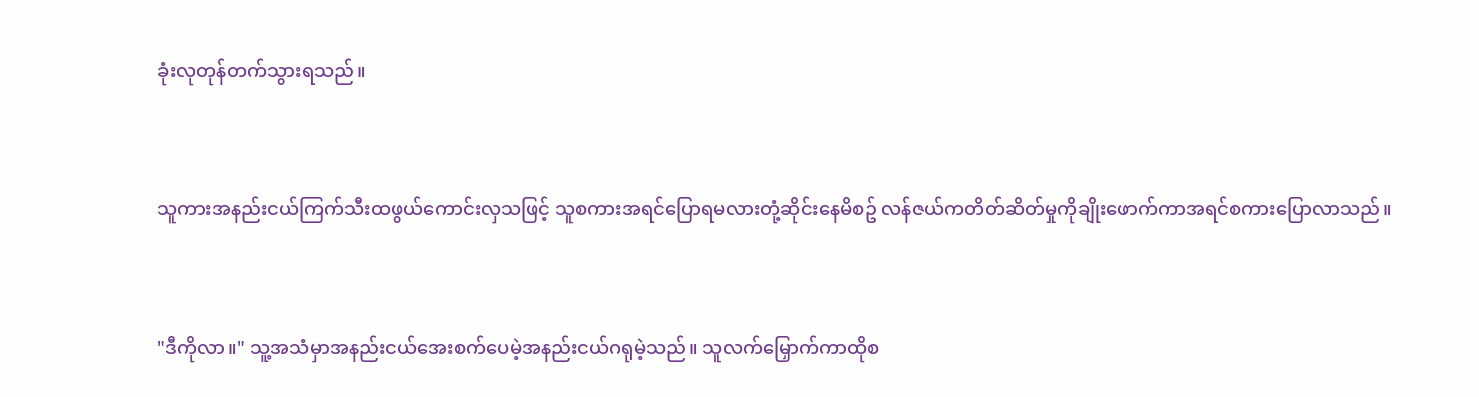ခုံးလုတုန်တက်သွားရသည်။


သူကားအနည်းငယ်ကြက်သီးထဖွယ်ကောင်းလှသဖြင့် သူစကားအရင်ပြောရမလားတုံ့ဆိုင်းနေမိစဥ် လန်ဇယ်ကတိတ်ဆိတ်မှုကိုချိုးဖောက်ကာအရင်စကားပြောလာသည်။


"ဒီကိုလာ။" သူ့အသံမှာအနည်းငယ်အေးစက်ပေမဲ့အနည်းငယ်ဂရုမဲ့သည်။ သူလက်မြှောက်ကာထိုစ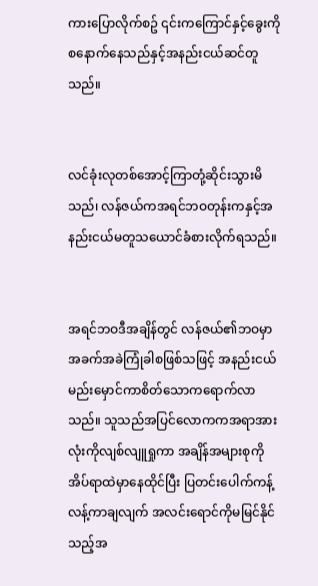ကားပြောလိုက်စဥ် ၎င်းကကြောင်နှင့်ခွေးကိုစနောက်နေသည်နှင့်အနည်းငယ်ဆင်တူသည်။


လင်ခုံးလုတစ်အောင့်ကြာတုံ့ဆိုင်းသွားမိသည်၊ လန်ဇယ်ကအရင်ဘဝတုန်းကနှင့်အနည်းငယ်မတူသယောင်ခံစားလိုက်ရသည်။


အရင်ဘဝဒီအချိန်တွင် လန်ဇယ်၏ဘဝမှာအခက်အခဲကြုံခါစဖြစ်သဖြင့် အနည်းငယ်မည်းမှောင်ကာစိတ်သောကရောက်လာသည်။ သူသည်အပြင်လောကကအရာအားလုံးကိုလျစ်လျူရှုကာ အချိန်အများစုကိုအိပ်ရာထဲမှာနေထိုင်ပြီး ပြတင်းပေါက်ကန့်လန့်ကာချလျက် အလင်းရောင်ကိုမမြင်နိုင်သည့်အ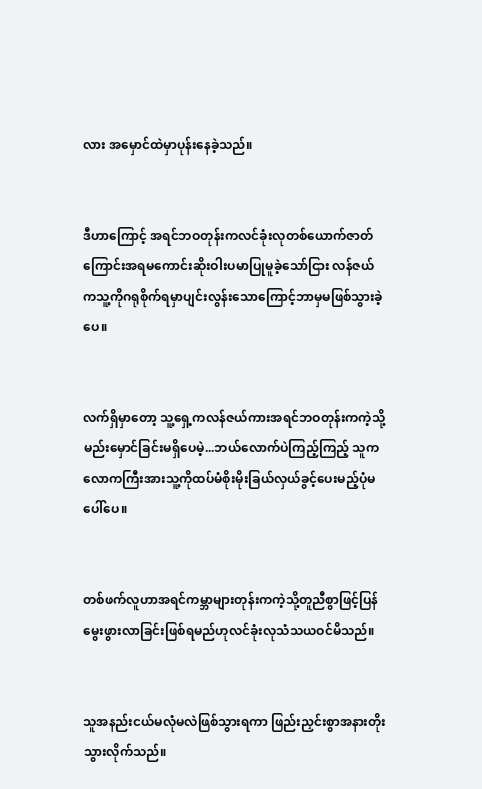လား အမှောင်ထဲမှာပုန်းနေခဲ့သည်။


ဒီဟာကြောင့် အရင်ဘဝတုန်းကလင်ခုံးလုတစ်ယောက်ဇာတ်ကြောင်းအရမကောင်းဆိုးဝါးပမာပြုမူခဲ့သော်ငြား လန်ဇယ်ကသူ့ကိုဂရုစိုက်ရမှာပျင်းလွန်းသောကြောင့်ဘာမှမဖြစ်သွားခဲ့ပေ။


လက်ရှိမှာတော့ သူ့ရှေ့ကလန်ဇယ်ကားအရင်ဘဝတုန်းကကဲ့သို့မည်းမှောင်ခြင်းမရှိပေမဲ့...ဘယ်လောက်ပဲကြည့်ကြည့် သူကလောကကြီးအားသူ့ကိုထပ်မံစိုးမိုးခြယ်လှယ်ခွင့်ပေးမည့်ပုံမပေါ်ပေ။


တစ်ဖက်လူဟာအရင်ကမ္ဘာများတုန်းကကဲ့သို့တူညီစွာဖြင့်ပြန်မွေးဖွားလာခြင်းဖြစ်ရမည်ဟုလင်ခုံးလုသံသယဝင်မိသည်။


သူအနည်းငယ်မလုံမလဲဖြစ်သွားရကာ ဖြည်းညှင်းစွာအနားတိုးသွားလိုက်သည်။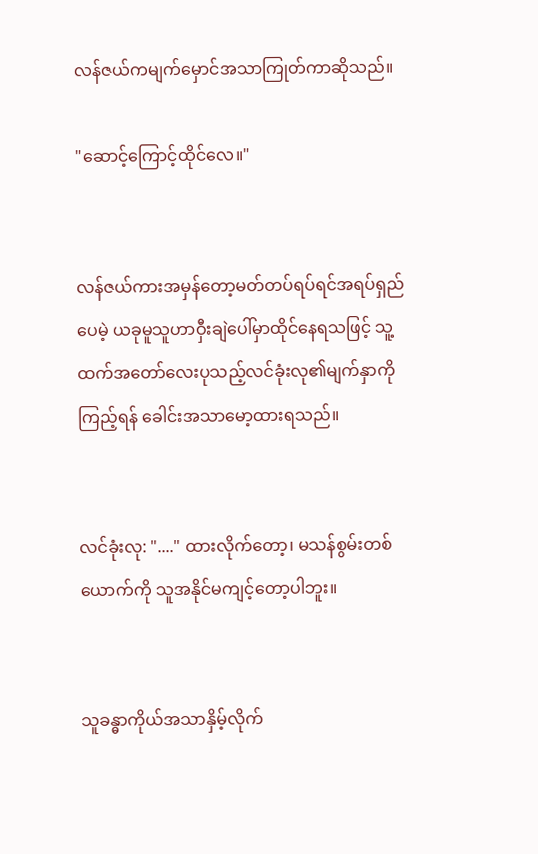လန်ဇယ်ကမျက်မှောင်အသာကြုတ်ကာဆိုသည်။

"ဆောင့်ကြောင့်ထိုင်လေ။"


လန်ဇယ်ကားအမှန်တော့မတ်တပ်ရပ်ရင်အရပ်ရှည်ပေမဲ့ ယခုမူသူဟာဝှီးချဲပေါ်မှာထိုင်နေရသဖြင့် သူ့ထက်အတော်လေးပုသည့်လင်ခုံးလု၏မျက်နှာကိုကြည့်ရန် ခေါင်းအသာမော့ထားရသည်။


လင်ခုံးလု: "...." ထားလိုက်တော့၊ မသန်စွမ်းတစ်ယောက်ကို သူအနိုင်မကျင့်တော့ပါဘူး။


သူခန္ဓာကိုယ်အသာနှိမ့်လိုက်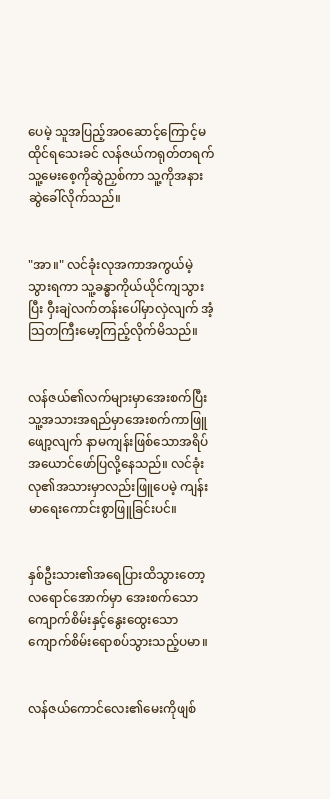ပေမဲ့ သူအပြည့်အဝဆောင့်ကြောင့်မထိုင်ရသေးခင် လန်ဇယ်ကရုတ်တရက်သူ့မေးစေ့ကိုဆွဲညှစ်ကာ သူ့ကိုအနားဆွဲခေါ်လိုက်သည်။


"အာ။" လင်ခုံးလုအကာအကွယ်မဲ့သွားရကာ သူ့ခန္ဓာကိုယ်ယိုင်ကျသွားပြီး ဝှီးချဲလက်တန်းပေါ်မှာလှဲလျက် အံ့သြတကြီးမော့ကြည့်လိုက်မိသည်။


လန်ဇယ်၏လက်များမှာအေးစက်ပြီး သူ့အသားအရည်မှာအေးစက်ကာဖြူဖျော့လျက် နာမကျန်းဖြစ်သောအရိပ်အယောင်ဖော်ပြလို့နေသည်။ လင်ခုံးလု၏အသားမှာလည်းဖြူပေမဲ့ ကျန်းမာရေးကောင်းစွာဖြူခြင်းပင်။


နှစ်ဦးသား၏အရေပြားထိသွားတော့ လရောင်အောက်မှာ အေးစက်သောကျောက်စိမ်းနှင့်နွေးထွေးသောကျောက်စိမ်းရောစပ်သွားသည့်ပမာ။


လန်ဇယ်ကောင်လေး၏မေးကိုဖျစ်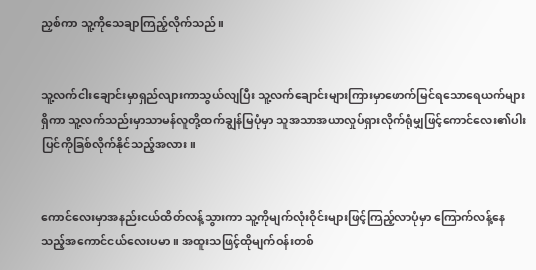ညှစ်ကာ သူ့ကိုသေချာကြည့်လိုက်သည်။


သူ့လက်ငါးချောင်းမှာရှည်လျားကာသွယ်လျပြီး သူ့လက်ချောင်းများကြားမှာဖောက်မြင်ရသောရေယက်များရှိကာ သူ့လက်သည်းမှာသာမန်လူတို့ထက်ချွန်မြပုံမှာ သူအသာအယာလှုပ်ရှားလိုက်ရုံမျှဖြင့်ကောင်လေး၏ပါးပြင်ကိုခြစ်လိုက်နိုင်သည့်အလား။


ကောင်လေးမှာအနည်းငယ်ထိတ်လန့်သွားကာ သူ့ကိုမျက်လုံးဝိုင်းများဖြင့်ကြည့်လာပုံမှာ ကြောက်လန့်နေသည့်အကောင်ငယ်လေးပမာ။ အထူးသဖြင့်ထိုမျက်ဝန်းတစ်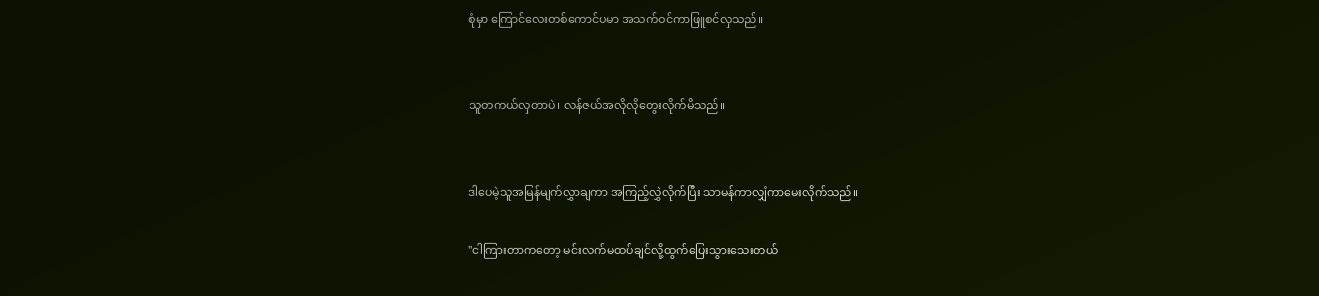စုံမှာ ကြောင်လေးတစ်ကောင်ပမာ အသက်ဝင်ကာဖြူစင်လှသည်။


သူတကယ်လှတာပဲ၊ လန်ဇယ်အလိုလိုတွေးလိုက်မိသည်။


ဒါပေမဲ့သူအမြန်မျက်လွှာချကာ အကြည့်လွှဲလိုက်ပြီး သာမန်ကာလျှံကာမေးလိုက်သည်။

"ငါကြားတာကတော့ မင်းလက်မထပ်ချင်လို့ထွက်ပြေးသွားသေးတယ်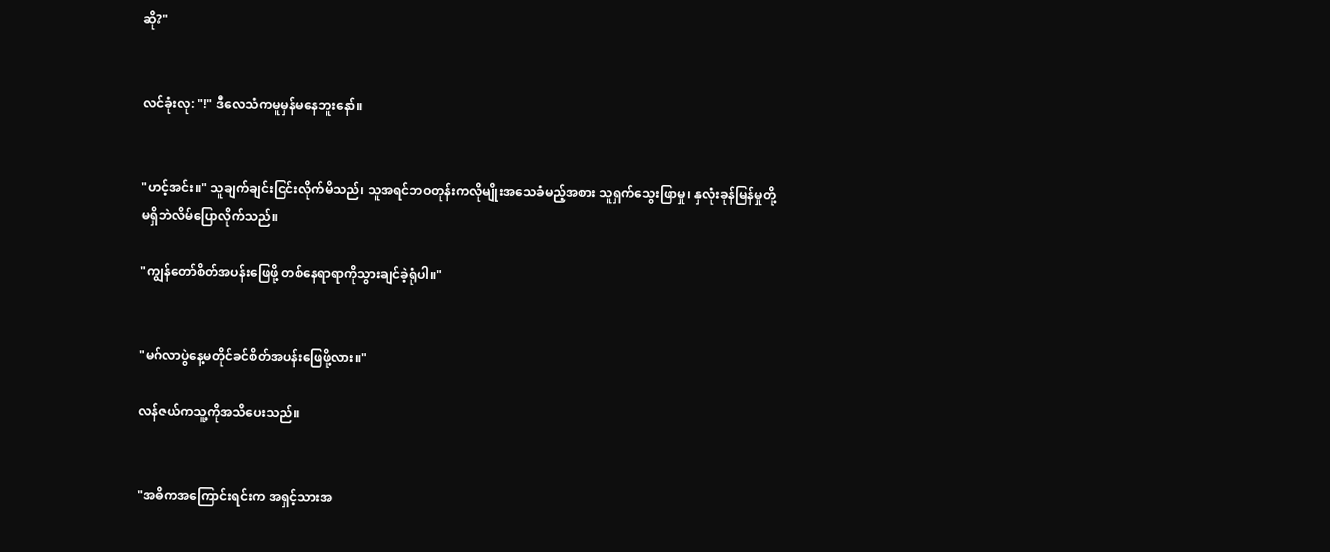ဆို?"


လင်ခုံးလု: "!" ဒီလေသံကမူမှန်မနေဘူးနော်။


"ဟင့်အင်း။" သူချက်ချင်းငြင်းလိုက်မိသည်၊ သူအရင်ဘဝတုန်းကလိုမျိုးအသေခံမည့်အစား သူရှက်သွေးဖြာမှု၊ နှလုံးခုန်မြန်မှုတို့မရှိဘဲလိမ်ပြောလိုက်သည်။

"ကျွန်တော်စိတ်အပန်းဖြေဖို့ တစ်နေရာရာကိုသွားချင်ခဲ့ရုံပါ။"


"မဂ်လာပွဲနေ့မတိုင်ခင်စိတ်အပန်းဖြေဖို့လား။"

လန်ဇယ်ကသူ့ကိုအသိပေးသည်။


"အဓိကအကြောင်းရင်းက အရှင့်သားအ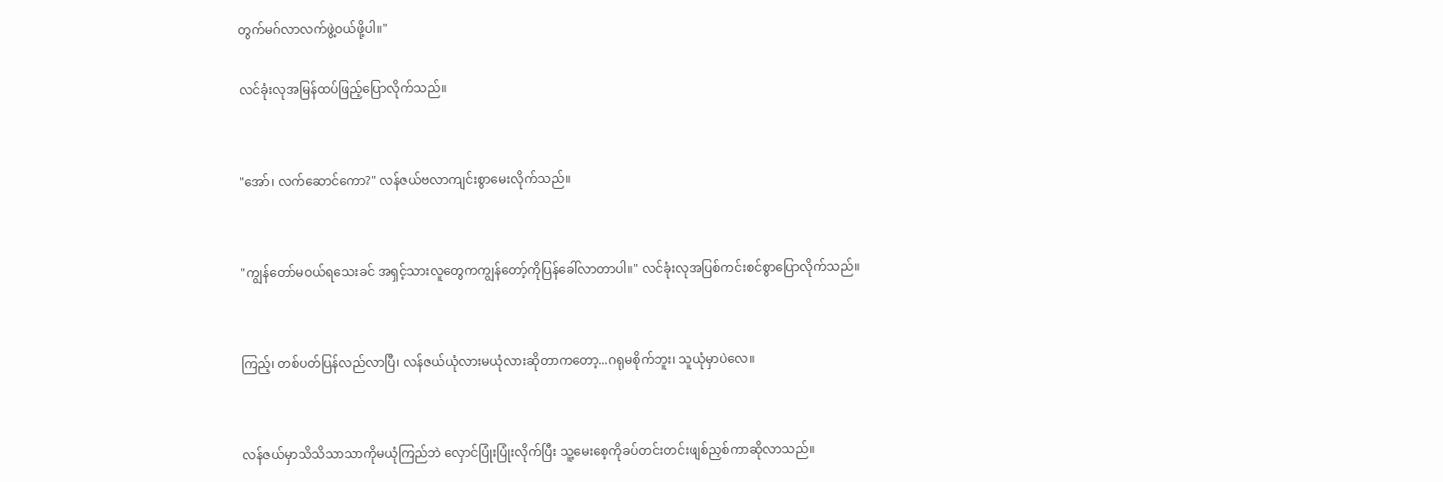တွက်မဂ်လာလက်ဖွဲ့ဝယ်ဖို့ပါ။"

လင်ခုံးလုအမြန်ထပ်ဖြည့်ပြောလိုက်သည်။


"အော်၊ လက်ဆောင်ကော?" လန်ဇယ်ဗလာကျင်းစွာမေးလိုက်သည်။


"ကျွန်တော်မဝယ်ရသေးခင် အရှင့်သားလူတွေကကျွန်တော့်ကိုပြန်ခေါ်လာတာပါ။" လင်ခုံးလုအပြစ်ကင်းစင်စွာပြောလိုက်သည်။


ကြည့်၊ တစ်ပတ်ပြန်လည်လာပြီ၊ လန်ဇယ်ယုံလားမယုံလားဆိုတာကတော့...ဂရုမစိုက်ဘူး၊ သူယုံမှာပဲလေ။


လန်ဇယ်မှာသိသိသာသာကိုမယုံကြည်ဘဲ လှောင်ပြုံးပြုံးလိုက်ပြီး သူ့မေးစေ့ကိုခပ်တင်းတင်းဖျစ်ညှစ်ကာဆိုလာသည်။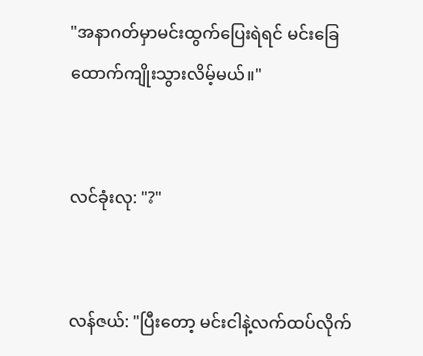"အနာဂတ်မှာမင်းထွက်ပြေးရဲရင် မင်းခြေထောက်ကျိုးသွားလိမ့်မယ်။"


လင်ခုံးလု: "?"


လန်ဇယ်: "ပြီးတော့ မင်းငါနဲ့လက်ထပ်လိုက်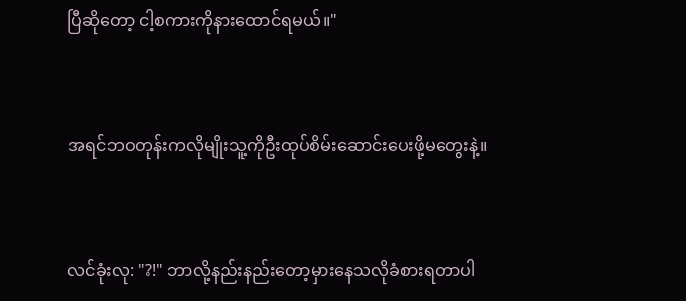ပြီဆိုတော့ ငါ့စကားကိုနားထောင်ရမယ်။"


အရင်ဘဝတုန်းကလိုမျိုးသူ့ကိုဦးထုပ်စိမ်းဆောင်းပေးဖို့မတွေးနဲ့။


လင်ခုံးလု: "?!" ဘာလို့နည်းနည်းတော့မှားနေသလိုခံစားရတာပါ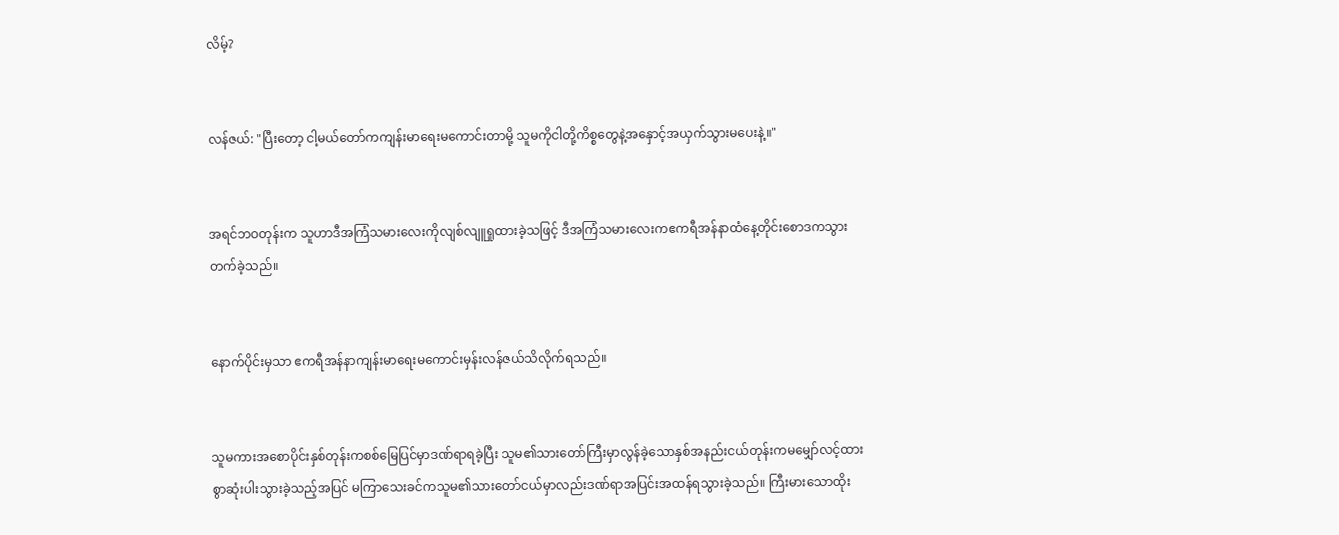လိမ့်?


လန်ဇယ်: "ပြီးတော့ ငါ့မယ်တော်ကကျန်းမာရေးမကောင်းတာမို့ သူမကိုငါတို့ကိစ္စတွေနဲ့အနှောင့်အယှက်သွားမပေးနဲ့။"


အရင်ဘဝတုန်းက သူဟာဒီအကြံသမားလေးကိုလျစ်လျူရှုထားခဲ့သဖြင့် ဒီအကြံသမားလေးကဧကရီအန်နာထံနေ့တိုင်းစောဒကသွားတက်ခဲ့သည်။


နောက်ပိုင်းမှသာ ဧကရီအန်နာကျန်းမာရေးမကောင်းမှန်းလန်ဇယ်သိလိုက်ရသည်။


သူမကားအစောပိုင်းနှစ်တုန်းကစစ်မြေပြင်မှာဒဏ်ရာရခဲ့ပြီး သူမ၏သားတော်ကြီးမှာလွန်ခဲ့သောနှစ်အနည်းငယ်တုန်းကမမျှော်လင့်ထားစွာဆုံးပါးသွားခဲ့သည့်အပြင် မကြာသေးခင်ကသူမ၏သားတော်ငယ်မှာလည်းဒဏ်ရာအပြင်းအထန်ရသွားခဲ့သည်။ ကြီးမားသောထိုး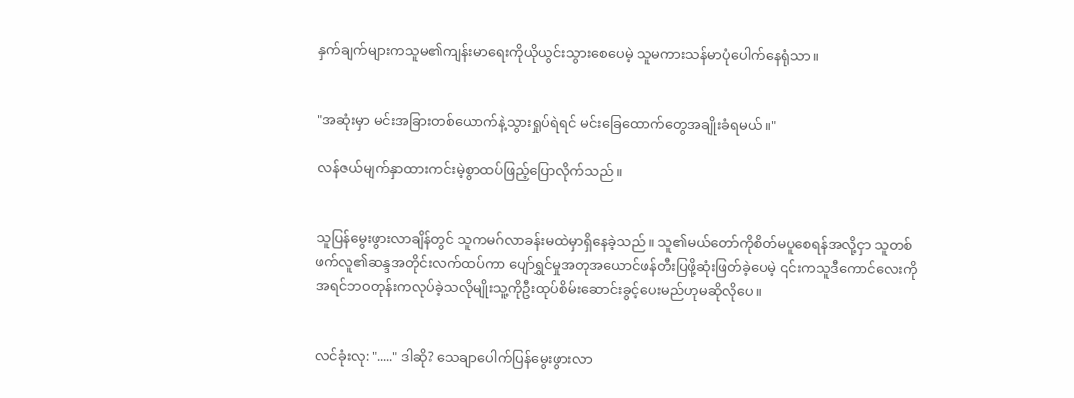နှက်ချက်များကသူမ၏ကျန်းမာရေးကိုယိုယွင်းသွားစေပေမဲ့ သူမကားသန်မာပုံပေါက်နေရုံသာ။


"အဆုံးမှာ မင်းအခြားတစ်ယောက်နဲ့သွားရှုပ်ရဲရင် မင်းခြေထောက်တွေအချိုးခံရမယ်။"

လန်ဇယ်မျက်နှာထားကင်းမဲ့စွာထပ်ဖြည့်ပြောလိုက်သည်။


သူပြန်မွေးဖွားလာချိန်တွင် သူကမဂ်လာခန်းမထဲမှာရှိနေခဲ့သည်။ သူ၏မယ်တော်ကိုစိတ်မပူစေရန်အလို့ငှာ သူတစ်ဖက်လူ၏ဆန္ဒအတိုင်းလက်ထပ်ကာ ပျော်ရွှင်မှုအတုအယောင်ဖန်တီးပြဖို့ဆုံးဖြတ်ခဲ့ပေမဲ့ ၎င်းကသူဒီကောင်လေးကိုအရင်ဘဝတုန်းကလုပ်ခဲ့သလိုမျိုးသူ့ကိုဦးထုပ်စိမ်းဆောင်းခွင့်ပေးမည်ဟုမဆိုလိုပေ။


လင်ခုံးလု: "....." ဒါဆို? သေချာပေါက်ပြန်မွေးဖွားလာ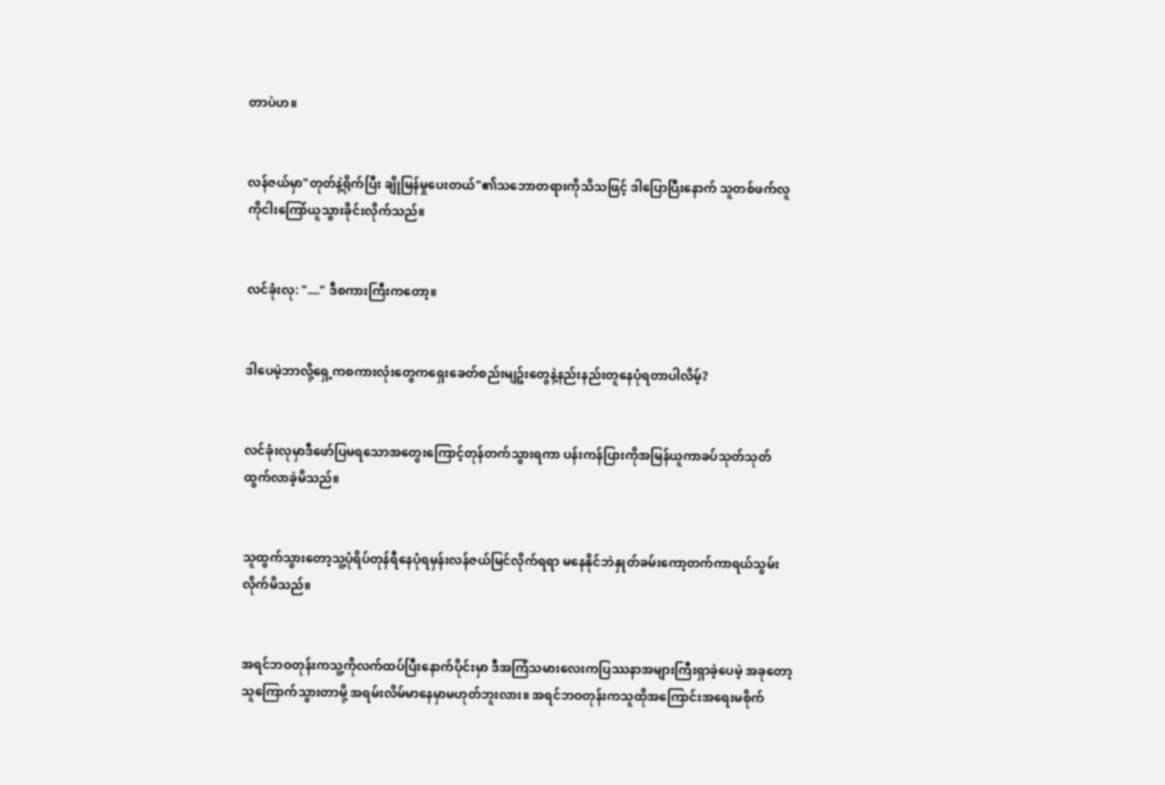တာပဲဟ။


လန်ဇယ်မှာ"တုတ်နဲ့ရိုက်ပြီး ချိုမြန်မှုပေးတယ်"၏သဘောတရားကိုသိသဖြင့် ဒါပြောပြီးနောက် သူတစ်ဖက်လူကိုငါးကြော်ယူသွားခိုင်းလိုက်သည်။


လင်ခုံးလု: "...." ဒီစကားကြီးကတော့။


ဒါပေမဲ့ဘာလို့ရှေ့ကစကားလုံးတွေကရှေးခေတ်စည်းမျဥ်းတွေနဲ့နည်းနည်းတူနေပုံရတာပါလိမ့်?


လင်ခုံးလုမှာဒီဖော်ပြမရသောအတွေးကြောင့်တုန်တက်သွားရကာ ပန်းကန်ပြားကိုအမြန်ယူကာခပ်သုတ်သုတ်ထွက်လာခဲ့မိသည်။


သူထွက်သွားတော့သူ့ပုံရိပ်တုန်ရီနေပုံရမှန်းလန်ဇယ်မြင်လိုက်ရရာ မနေနိုင်ဘဲနှုတ်ခမ်းကော့တက်ကာရယ်သွမ်းလိုက်မိသည်။


အရင်ဘဝတုန်းကသူ့ကိုလက်ထပ်ပြီးနောက်ပိုင်းမှာ ဒီအကြံသမားလေးကပြဿနာအများကြီးရှာခဲ့ပေမဲ့ အခုတော့သူကြောက်သွားတာမို့ အရမ်းလိမ်မာနေမှာမဟုတ်ဘူးလား။ အရင်ဘဝတုန်းကသူထိုအကြောင်းအရေးမစိုက်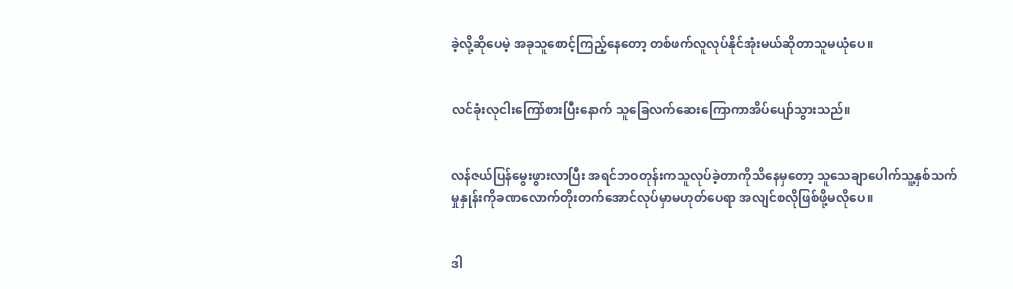ခဲ့လို့ဆိုပေမဲ့ အခုသူစောင့်ကြည့်နေတော့ တစ်ဖက်လူလုပ်နိုင်အုံးမယ်ဆိုတာသူမယုံပေ။


လင်ခုံးလုငါးကြော်စားပြီးနောက် သူခြေလက်ဆေးကြောကာအိပ်ပျော်သွားသည်။


လန်ဇယ်ပြန်မွေးဖွားလာပြီး အရင်ဘဝတုန်းကသူလုပ်ခဲ့တာကိုသိနေမှတော့ သူသေချာပေါက်သူ့နှစ်သက်မှုနှုန်းကိုခဏလောက်တိုးတက်အောင်လုပ်မှာမဟုတ်ပေရာ အလျင်စလိုဖြစ်ဖို့မလိုပေ။


ဒါ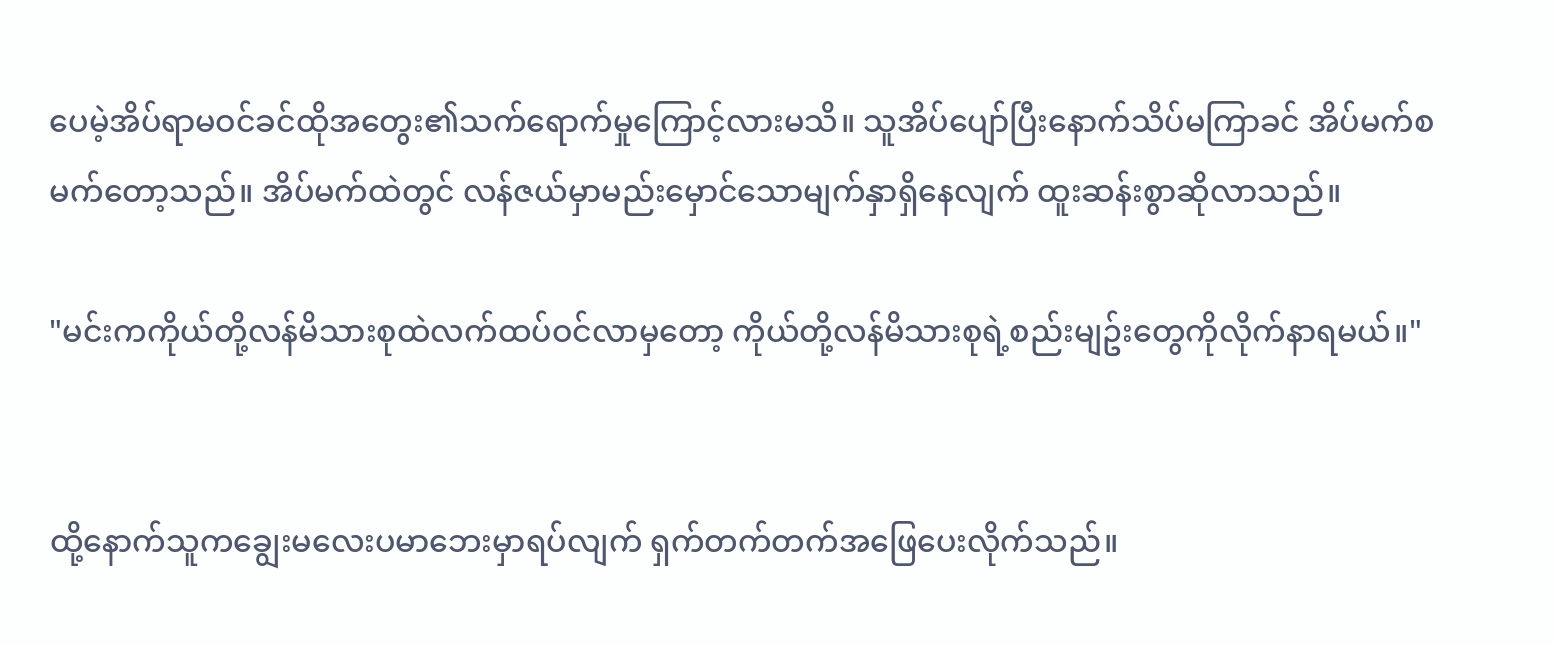ပေမဲ့အိပ်ရာမဝင်ခင်ထိုအတွေး၏သက်ရောက်မှုကြောင့်လားမသိ။ သူအိပ်ပျော်ပြီးနောက်သိပ်မကြာခင် အိပ်မက်စမက်တော့သည်။ အိပ်မက်ထဲတွင် လန်ဇယ်မှာမည်းမှောင်သောမျက်နှာရှိနေလျက် ထူးဆန်းစွာဆိုလာသည်။

"မင်းကကိုယ်တို့လန်မိသားစုထဲလက်ထပ်ဝင်လာမှတော့ ကိုယ်တို့လန်မိသားစုရဲ့စည်းမျဥ်းတွေကိုလိုက်နာရမယ်။"


ထို့နောက်သူကချွေးမလေးပမာဘေးမှာရပ်လျက် ရှက်တက်တက်အဖြေပေးလိုက်သည်။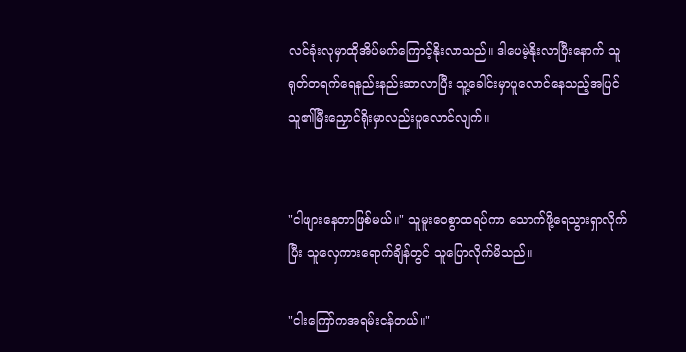လင်ခုံးလုမှာထိုအိပ်မက်ကြောင့်နိုးလာသည်။ ဒါပေမဲ့နိုးလာပြီးနောက် သူရုတ်တရက်ရေနည်းနည်းဆာလာပြီး သူ့ခေါင်းမှာပူလောင်နေသည့်အပြင် သူ၏မြီးညှောင်ရိုးမှာလည်းပူလောင်လျက်။


"ငါဖျားနေတာဖြစ်မယ်။" သူမူးဝေစွာထရပ်ကာ သောက်ဖို့ရေသွားရှာလိုက်ပြီး သူလှေကားရောက်ချိန်တွင် သူပြောလိုက်မိသည်။

"ငါးကြော်ကအရမ်းငန်တယ်။"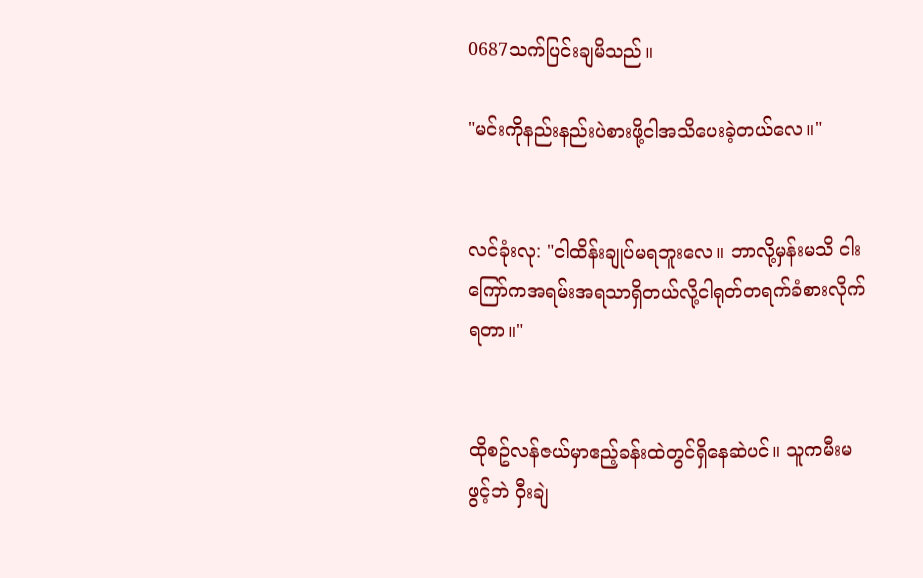0687သက်ပြင်းချမိသည်။

"မင်းကိုနည်းနည်းပဲစားဖို့ငါအသိပေးခဲ့တယ်လေ။"


လင်ခုံးလု: "ငါထိန်းချုပ်မရဘူးလေ။ ဘာလို့မှန်းမသိ ငါးကြော်ကအရမ်းအရသာရှိတယ်လို့ငါရုတ်တရက်ခံစားလိုက်ရတာ။"


ထိုစဥ်လန်ဇယ်မှာဧည့်ခန်းထဲတွင်ရှိနေဆဲပင်။ သူကမီးမဖွင့်ဘဲ ဝှီးချဲ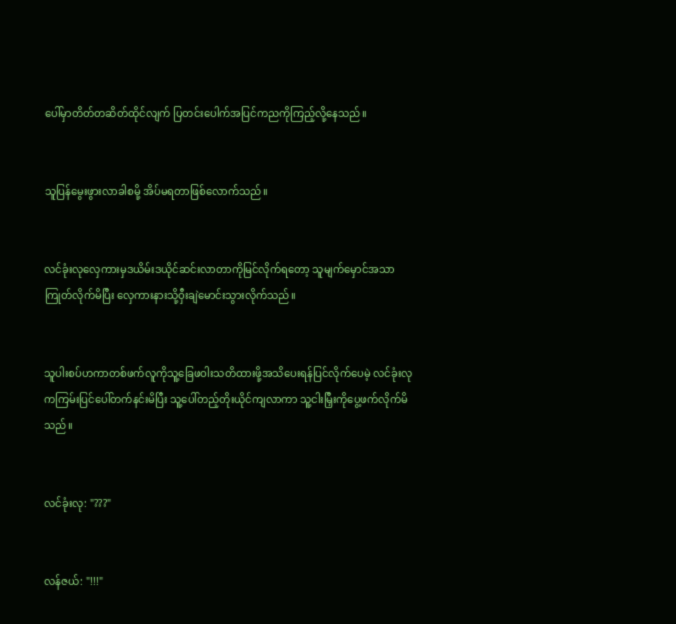ပေါ်မှာတိတ်တဆိတ်ထိုင်လျက် ပြတင်းပေါက်အပြင်ကညကိုကြည့်လို့နေသည်။


သူပြန်မွေးဖွားလာခါစမို့ အိပ်မရတာဖြစ်လောက်သည်။


လင်ခုံးလုလှေကားမှဒယိမ်းဒယိုင်ဆင်းလာတာကိုမြင်လိုက်ရတော့ သူမျက်မှောင်အသာကြုတ်လိုက်မိပြီး လှေကားနားသို့ဝှီးချဲမောင်းသွားလိုက်သည်။


သူပါးစပ်ဟကာတစ်ဖက်လူကိုသူ့ခြေဖဝါးသတိထားဖို့အသိပေးရန်ပြင်လိုက်ပေမဲ့ လင်ခုံးလုကကြမ်းပြင်ပေါ်တက်နင်းမိပြီး သူ့ပေါ်တည့်တိုးယိုင်ကျလာကာ သူ့ငါးမြှီးကိုပွေ့ဖက်လိုက်မိသည်။


လင်ခုံးလု: "???"


လန်ဇယ်: "!!!"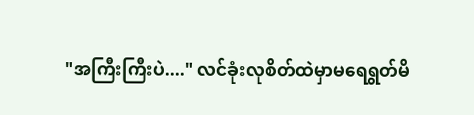"အကြီးကြီးပဲ...." လင်ခုံးလုစိတ်ထဲမှာမရေရွတ်မိ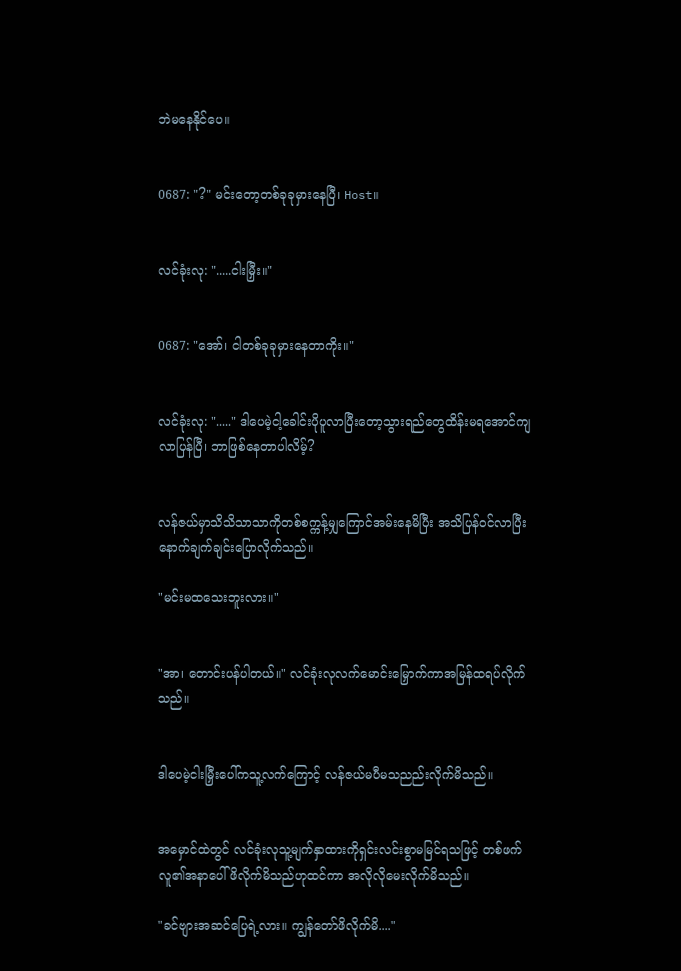ဘဲမနေနိုင်ပေ။


0687: "?" မင်းတော့တစ်ခုခုမှားနေပြီ၊ Host။


လင်ခုံးလု: ".....ငါးမြှီး။"


0687: "အော်၊ ငါတစ်ခုခုမှားနေတာကိုး။"


လင်ခုံးလု: "....." ဒါပေမဲ့ငါ့ခေါင်းပိုပူလာပြီးတော့သွားရည်တွေထိန်းမရအောင်ကျလာပြန်ပြီ၊ ဘာဖြစ်နေတာပါလိမ့်?


လန်ဇယ်မှာသိသိသာသာကိုတစ်စက္ကန့်မျှကြောင်အမ်းနေမိပြီး အသိပြန်ဝင်လာပြီးနောက်ချက်ချင်းပြောလိုက်သည်။

"မင်းမထသေးဘူးလား။"


"အာ၊ တောင်းပန်ပါတယ်။" လင်ခုံးလုလက်မောင်းမြှောက်ကာအမြန်ထရပ်လိုက်သည်။


ဒါပေမဲ့ငါးမြှီးပေါ်ကသူ့လက်ကြောင့် လန်ဇယ်မပီမသညည်းလိုက်မိသည်။


အမှောင်ထဲတွင် လင်ခုံးလုသူ့မျက်နှာထားကိုရှင်းလင်းစွာမမြင်ရသဖြင့် တစ်ဖက်လူ၏အနာပေါ်ဖိလိုက်မိသည်ဟုထင်ကာ အလိုလိုမေးလိုက်မိသည်။

"ခင်ဗျားအဆင်ပြေရဲ့လား။ ကျွန်တော်ဖိလိုက်မိ...."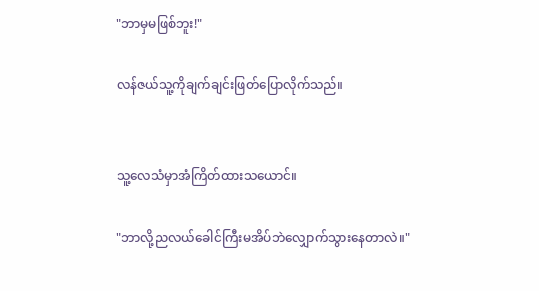"ဘာမှမဖြစ်ဘူး!"

လန်ဇယ်သူ့ကိုချက်ချင်းဖြတ်ပြောလိုက်သည်။


သူ့လေသံမှာအံကြိတ်ထားသယောင်။

"ဘာလို့ညလယ်ခေါင်ကြီးမအိပ်ဘဲလျှောက်သွားနေတာလဲ။"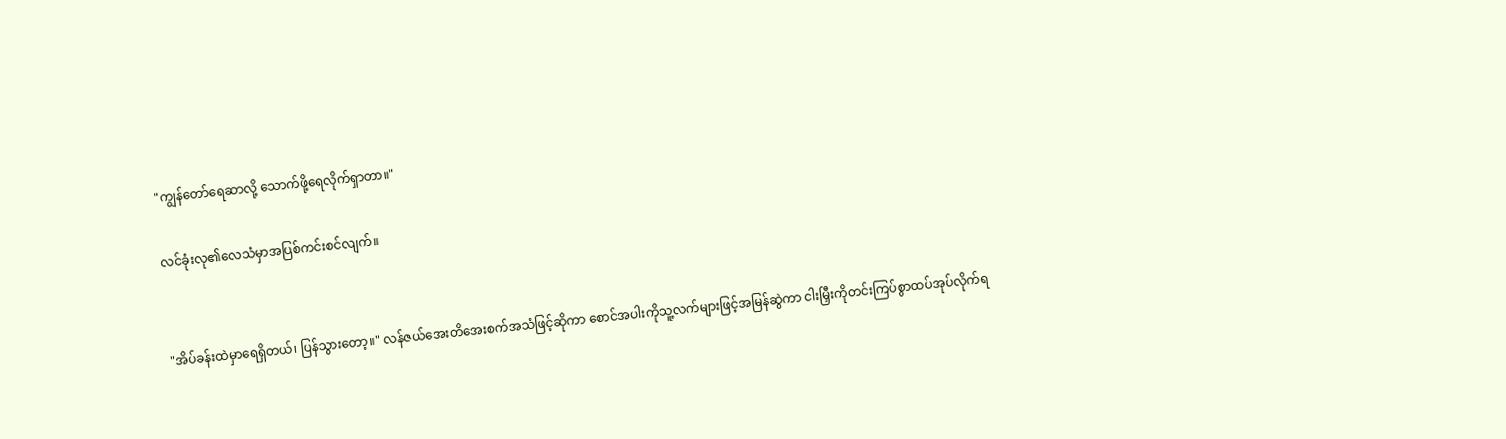"ကျွန်တော်ရေဆာလို့ သောက်ဖို့ရေလိုက်ရှာတာ။"

လင်ခုံးလု၏လေသံမှာအပြစ်ကင်းစင်လျက်။


"အိပ်ခန်းထဲမှာရေရှိတယ်၊ ပြန်သွားတော့။" လန်ဇယ်အေးတိအေးစက်အသံဖြင့်ဆိုကာ စောင်အပါးကိုသူ့လက်များဖြင့်အမြန်ဆွဲကာ ငါးမြှီးကိုတင်းကြပ်စွာထပ်အုပ်လိုက်ရ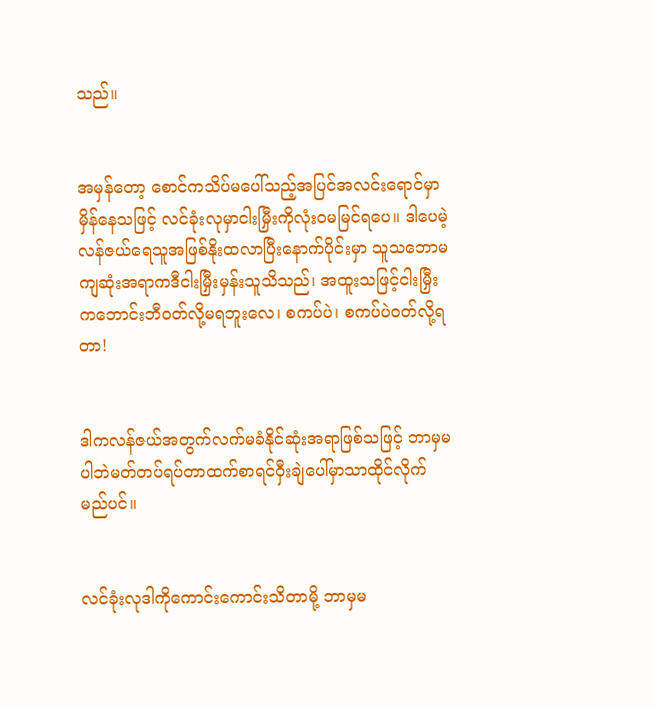သည်။


အမှန်တော့ စောင်ကသိပ်မပေါ်သည့်အပြင်အလင်းရောင်မှာမှိန်နေသဖြင့် လင်ခုံးလုမှာငါးမြှီးကိုလုံးဝမမြင်ရပေ။ ဒါပေမဲ့လန်ဇယ်ရေသူအဖြစ်နိုးထလာပြီးနောက်ပိုင်းမှာ သူသဘောမကျဆုံးအရာကဒီငါးမြှီးမှန်းသူသိသည်၊ အထူးသဖြင့်ငါးမြှီးကဘောင်းဘီဝတ်လို့မရဘူးလေ၊ စကပ်ပဲ၊ စကပ်ပဲဝတ်လို့ရတာ!


ဒါကလန်ဇယ်အတွက်လက်မခံနိုင်ဆုံးအရာဖြစ်သဖြင့် ဘာမှမပါဘဲမတ်တပ်ရပ်တာထက်စာရင်ဝှီးချဲပေါ်မှာသာထိုင်လိုက်မည်ပင်။


လင်ခုံးလုဒါကိုကောင်းကောင်းသိတာမို့ ဘာမှမ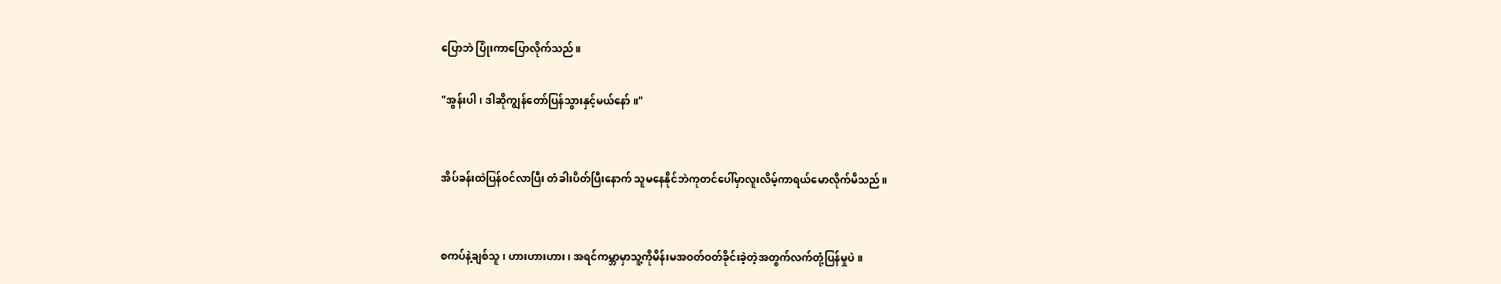ပြောဘဲ ပြုံးကာပြောလိုက်သည်။

"အွန်းပါ၊ ဒါဆိုကျွန်တော်ပြန်သွားနှင့်မယ်နော်။"


အိပ်ခန်းထဲပြန်ဝင်လာပြီး တံခါးပိတ်ပြီးနောက် သူမနေနိုင်ဘဲကုတင်ပေါ်မှာလူးလိမ့်ကာရယ်မောလိုက်မိသည်။


စကပ်နဲ့ချစ်သူ၊ ဟားဟားဟား၊ အရင်ကမ္ဘာမှာသူ့ကိုမိန်းမအဝတ်ဝတ်ခိုင်းခဲ့တဲ့အတွက်လက်တုံ့ပြန်မှုပဲ။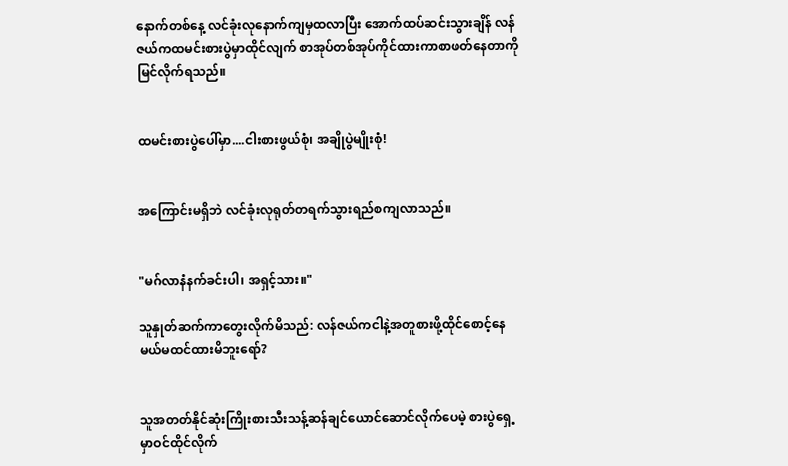နောက်တစ်နေ့ လင်ခုံးလုနောက်ကျမှထလာပြီး အောက်ထပ်ဆင်းသွားချိန် လန်ဇယ်ကထမင်းစားပွဲမှာထိုင်လျက် စာအုပ်တစ်အုပ်ကိုင်ထားကာစာဖတ်နေတာကိုမြင်လိုက်ရသည်။


ထမင်းစားပွဲပေါ်မှာ....ငါးစားဖွယ်စုံ၊ အချိုပွဲမျိုးစုံ!


အကြောင်းမရှိဘဲ လင်ခုံးလုရုတ်တရက်သွားရည်စကျလာသည်။


"မဂ်လာနံနက်ခင်းပါ၊ အရှင့်သား။"

သူနှုတ်ဆက်ကာတွေးလိုက်မိသည်: လန်ဇယ်ကငါနဲ့အတူစားဖို့ထိုင်စောင့်နေမယ်မထင်ထားမိဘူးရော်?


သူအတတ်နိုင်ဆုံးကြိုးစားသီးသန့်ဆန်ချင်ယောင်ဆောင်လိုက်ပေမဲ့ စားပွဲရှေ့မှာဝင်ထိုင်လိုက်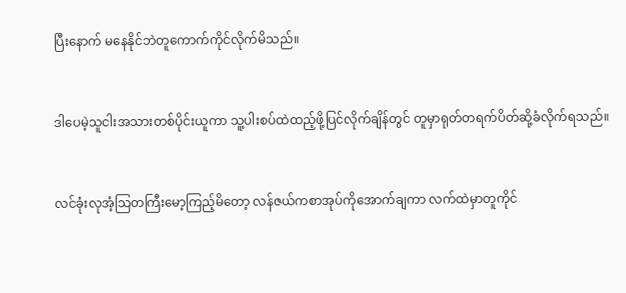ပြီးနောက် မနေနိုင်ဘဲတူကောက်ကိုင်လိုက်မိသည်။


ဒါပေမဲ့သူငါးအသားတစ်ပိုင်းယူကာ သူ့ပါးစပ်ထဲထည့်ဖို့ပြင်လိုက်ချိန်တွင် တူမှာရုတ်တရက်ပိတ်ဆို့ခံလိုက်ရသည်။


လင်ခုံးလုအံ့သြတကြီးမော့ကြည့်မိတော့ လန်ဇယ်ကစာအုပ်ကိုအောက်ချကာ လက်ထဲမှာတူကိုင်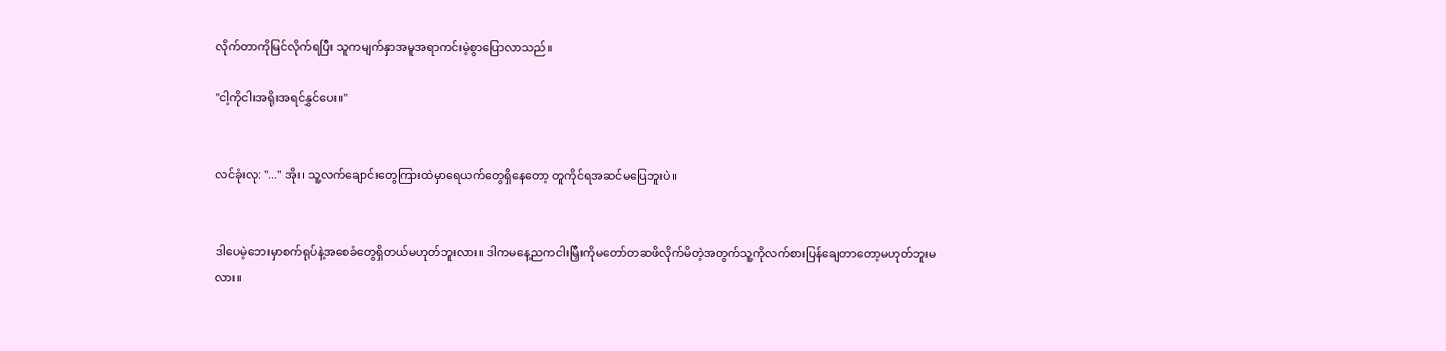လိုက်တာကိုမြင်လိုက်ရပြီး သူကမျက်နှာအမူအရာကင်းမဲ့စွာပြောလာသည်။

"ငါ့ကိုငါးအရိုးအရင်နွှင်ပေး။"


လင်ခုံးလု: "..." အိုး၊ သူ့လက်ချောင်းတွေကြားထဲမှာရေယက်တွေရှိနေတော့ တူကိုင်ရအဆင်မပြေဘူးပဲ။


ဒါပေမဲ့ဘေးမှာစက်ရုပ်နဲ့အစေခံတွေရှိတယ်မဟုတ်ဘူးလား။ ဒါကမနေ့ညကငါးမြှီးကိုမတော်တဆဖိလိုက်မိတဲ့အတွက်သူ့ကိုလက်စားပြန်ချေတာတော့မဟုတ်ဘူးမလား။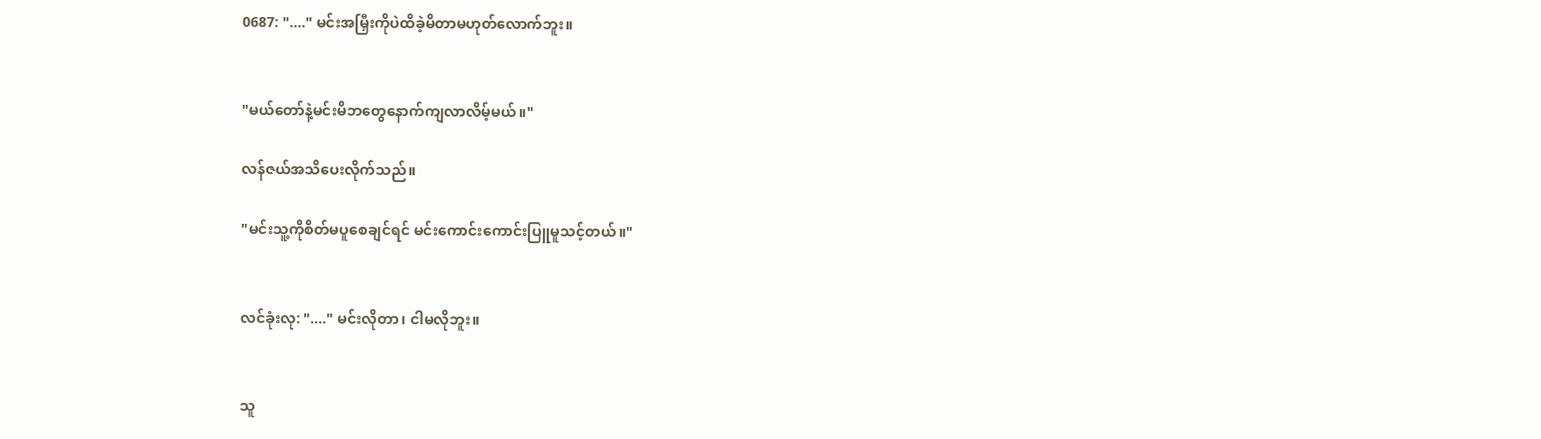0687: "...." မင်းအမြှီးကိုပဲထိခဲ့မိတာမဟုတ်လောက်ဘူး။


"မယ်တော်နဲ့မင်းမိဘတွေနောက်ကျလာလိမ့်မယ်။"

လန်ဇယ်အသိပေးလိုက်သည်။

"မင်းသူ့ကိုစိတ်မပူစေချင်ရင် မင်းကောင်းကောင်းပြူမူသင့်တယ်။"


လင်ခုံးလု: "...." မင်းလိုတာ၊ ငါမလိုဘူး။


သူ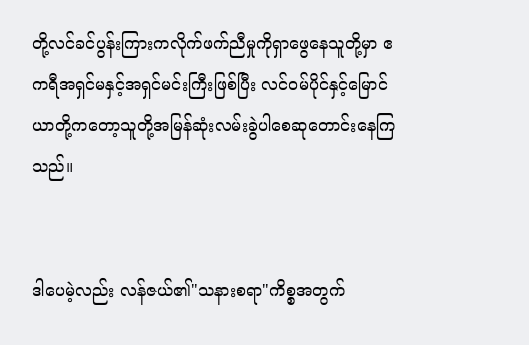တို့လင်ခင်ပွန်းကြားကလိုက်ဖက်ညီမှုကိုရှာဖွေနေသူတို့မှာ ဧကရီအရှင်မနှင့်အရှင်မင်းကြီးဖြစ်ပြီး လင်ဝမ်ပိုင်နှင့်မြောင်ယာတို့ကတော့သူတို့အမြန်ဆုံးလမ်းခွဲပါစေဆုတောင်းနေကြသည်။


ဒါပေမဲ့လည်း လန်ဇယ်၏"သနားစရာ"ကိစ္စအတွက်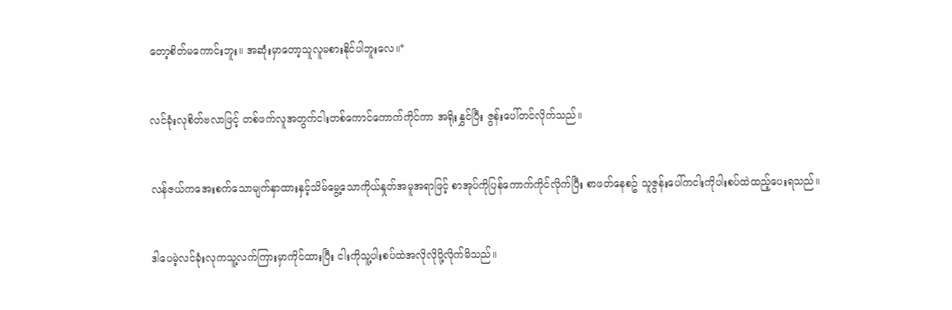တော့စိတ်မကောင်းဘူး။ အဆုံးမှာတော့သူလူမစားနိုင်ပါဘူးလေ။*


လင်ခုံးလုစိတ်ဗလာဖြင့် တစ်ဖက်လူအတွက်ငါးတစ်ကောင်ကောက်ကိုင်ကာ အရိုးနွှင်ပြီး ဇွန်းပေါ်တင်လိုက်သည်။


လန်ဇယ်ကအေးစက်သောမျက်နှာထားနှင့်သိမ်မွေ့သောကိုယ်နှုတ်အမူအရာဖြင့် စာအုပ်ကိုပြန်ကောက်ကိုင်လိုက်ပြီး စာဖတ်နေစဥ် သူဇွန်းပေါ်ကငါးကိုပါးစပ်ထဲထည့်ပေးရသည်။


ဒါပေမဲ့လင်ခုံးလုကသူ့လက်ကြားမှာကိုင်ထားပြီး ငါးကိုသူ့ပါးစပ်ထဲအလိုလိုပို့လိုက်မိသည်။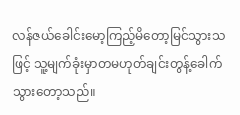လန်ဇယ်ခေါင်းမော့ကြည့်မိတော့မြင်သွားသဖြင့် သူ့မျက်ခုံးမှာတမဟုတ်ချင်းတွန့်ခေါက်သွားတော့သည်။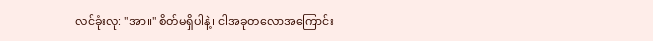လင်ခုံးလု: "အာ။" စိတ်မရှိပါနဲ့၊ ငါအခုတလောအကြောင်း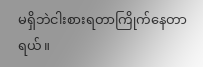မရှိဘဲငါးစားရတာကြိုက်နေတာရယ်။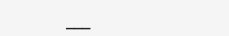___